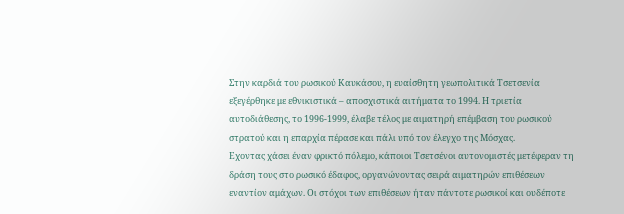Στην καρδιά του ρωσικού Καυκάσου, η ευαίσθητη γεωπολιτικά Τσετσενία εξεγέρθηκε με εθνικιστικά – αποσχιστικά αιτήματα το 1994. Η τριετία αυτοδιάθεσης, το 1996-1999, έλαβε τέλος με αιματηρή επέμβαση του ρωσικού στρατού και η επαρχία πέρασε και πάλι υπό τον έλεγχο της Μόσχας.
Εχοντας χάσει έναν φρικτό πόλεμο, κάποιοι Τσετσένοι αυτονομιστές μετέφεραν τη δράση τους στο ρωσικό έδαφος, οργανώνοντας σειρά αιματηρών επιθέσεων εναντίον αμάχων. Οι στόχοι των επιθέσεων ήταν πάντοτε ρωσικοί και ουδέποτε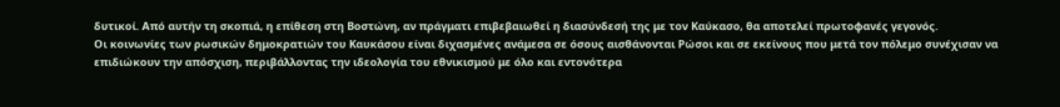δυτικοί. Από αυτήν τη σκοπιά, η επίθεση στη Βοστώνη, αν πράγματι επιβεβαιωθεί η διασύνδεσή της με τον Καύκασο, θα αποτελεί πρωτοφανές γεγονός.
Οι κοινωνίες των ρωσικών δημοκρατιών του Καυκάσου είναι διχασμένες ανάμεσα σε όσους αισθάνονται Ρώσοι και σε εκείνους που μετά τον πόλεμο συνέχισαν να επιδιώκουν την απόσχιση, περιβάλλοντας την ιδεολογία του εθνικισμού με όλο και εντονότερα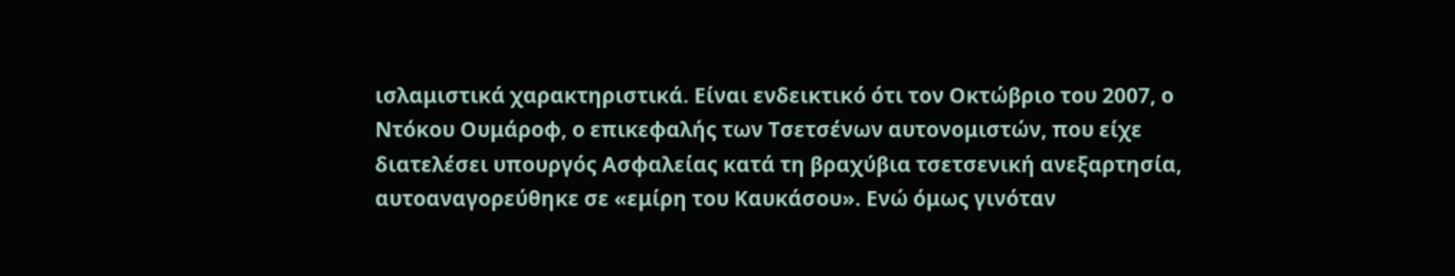ισλαμιστικά χαρακτηριστικά. Είναι ενδεικτικό ότι τον Οκτώβριο του 2007, ο Ντόκου Ουμάροφ, ο επικεφαλής των Τσετσένων αυτονομιστών, που είχε διατελέσει υπουργός Ασφαλείας κατά τη βραχύβια τσετσενική ανεξαρτησία, αυτοαναγορεύθηκε σε «εμίρη του Καυκάσου». Ενώ όμως γινόταν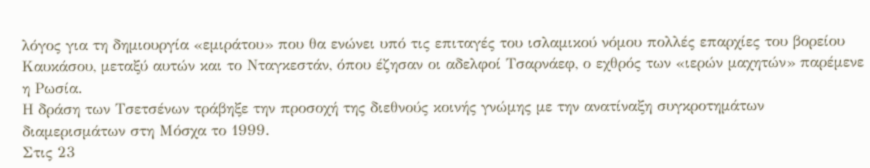λόγος για τη δημιουργία «εμιράτου» που θα ενώνει υπό τις επιταγές του ισλαμικού νόμου πολλές επαρχίες του βορείου Καυκάσου, μεταξύ αυτών και το Νταγκεστάν, όπου έζησαν οι αδελφοί Τσαρνάεφ, ο εχθρός των «ιερών μαχητών» παρέμενε η Ρωσία.
Η δράση των Τσετσένων τράβηξε την προσοχή της διεθνούς κοινής γνώμης με την ανατίναξη συγκροτημάτων διαμερισμάτων στη Μόσχα το 1999.
Στις 23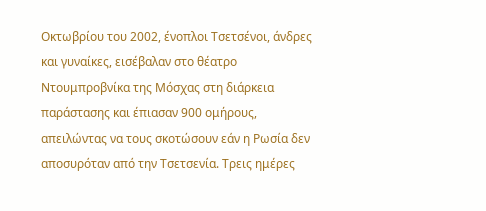Οκτωβρίου του 2002, ένοπλοι Τσετσένοι, άνδρες και γυναίκες, εισέβαλαν στο θέατρο Ντουμπροβνίκα της Μόσχας στη διάρκεια παράστασης και έπιασαν 900 ομήρους, απειλώντας να τους σκοτώσουν εάν η Ρωσία δεν αποσυρόταν από την Τσετσενία. Τρεις ημέρες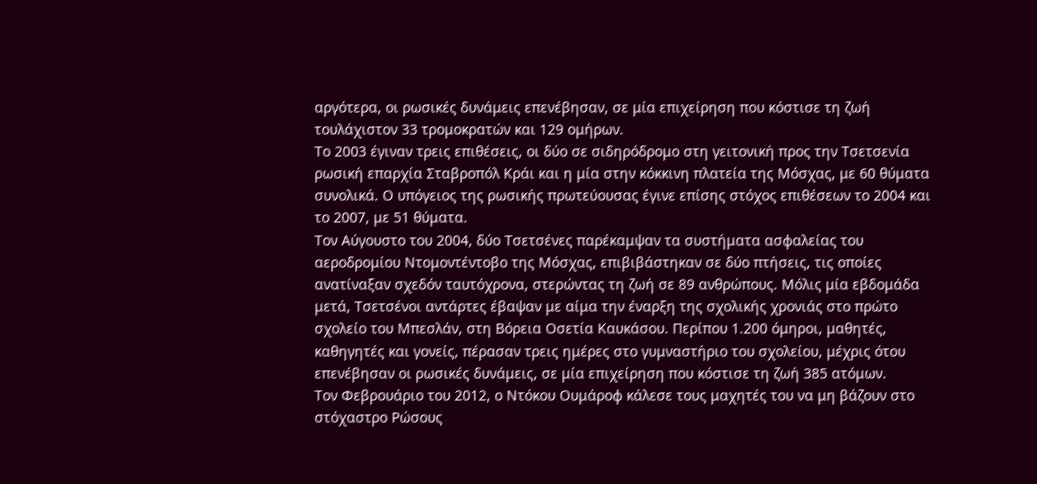αργότερα, οι ρωσικές δυνάμεις επενέβησαν, σε μία επιχείρηση που κόστισε τη ζωή τουλάχιστον 33 τρομοκρατών και 129 ομήρων.
Το 2003 έγιναν τρεις επιθέσεις, οι δύο σε σιδηρόδρομο στη γειτονική προς την Τσετσενία ρωσική επαρχία Σταβροπόλ Κράι και η μία στην κόκκινη πλατεία της Μόσχας, με 60 θύματα συνολικά. Ο υπόγειος της ρωσικής πρωτεύουσας έγινε επίσης στόχος επιθέσεων το 2004 και το 2007, με 51 θύματα.
Τον Αύγουστο του 2004, δύο Τσετσένες παρέκαμψαν τα συστήματα ασφαλείας του αεροδρομίου Ντομοντέντοβο της Μόσχας, επιβιβάστηκαν σε δύο πτήσεις, τις οποίες ανατίναξαν σχεδόν ταυτόχρονα, στερώντας τη ζωή σε 89 ανθρώπους. Μόλις μία εβδομάδα μετά, Τσετσένοι αντάρτες έβαψαν με αίμα την έναρξη της σχολικής χρονιάς στο πρώτο σχολείο του Μπεσλάν, στη Βόρεια Οσετία Καυκάσου. Περίπου 1.200 όμηροι, μαθητές, καθηγητές και γονείς, πέρασαν τρεις ημέρες στο γυμναστήριο του σχολείου, μέχρις ότου επενέβησαν οι ρωσικές δυνάμεις, σε μία επιχείρηση που κόστισε τη ζωή 385 ατόμων.
Τον Φεβρουάριο του 2012, ο Ντόκου Ουμάροφ κάλεσε τους μαχητές του να μη βάζουν στο στόχαστρο Ρώσους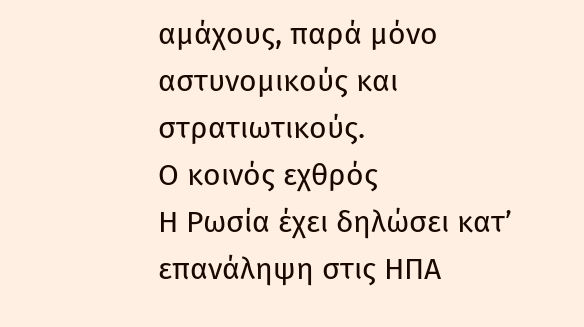αμάχους, παρά μόνο αστυνομικούς και στρατιωτικούς.
Ο κοινός εχθρός
Η Ρωσία έχει δηλώσει κατ’ επανάληψη στις ΗΠΑ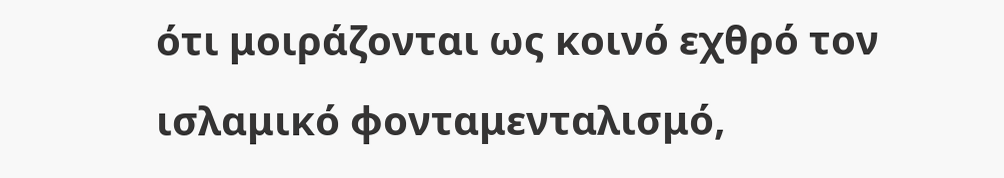ότι μοιράζονται ως κοινό εχθρό τον ισλαμικό φονταμενταλισμό,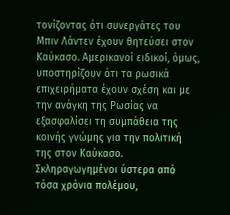τονίζοντας ότι συνεργάτες του Μπιν Λάντεν έχουν θητεύσει στον Καύκασο. Αμερικανοί ειδικοί, όμως, υποστηρίζουν ότι τα ρωσικά επιχειρήματα έχουν σχέση και με την ανάγκη της Ρωσίας να εξασφαλίσει τη συμπάθεια της κοινής γνώμης για την πολιτική της στον Καύκασο. Σκληραγωγημένοι ύστερα από τόσα χρόνια πολέμου,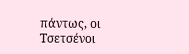πάντως, οι Τσετσένοι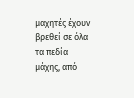μαχητές έχουν βρεθεί σε όλα τα πεδία μάχης, από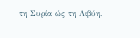τη Συρία ώς τη Λιβύη.